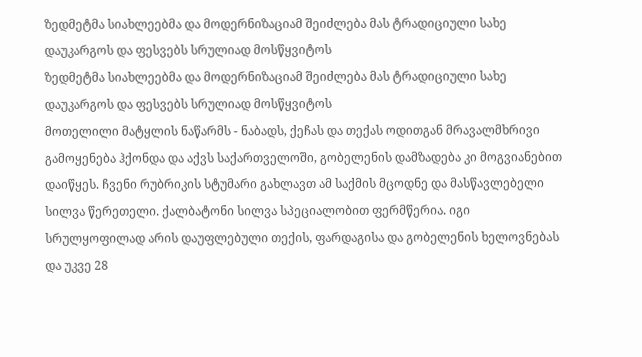ზედმეტმა სიახლეებმა და მოდერნიზაციამ შეიძლება მას ტრადიციული სახე დაუკარგოს და ფესვებს სრულიად მოსწყვიტოს
ზედმეტმა სიახლეებმა და მოდერნიზაციამ შეიძლება მას ტრადიციული სახე დაუკარგოს და ფესვებს სრულიად მოსწყვიტოს
მოთელილი მატყლის ნაწარმს - ნაბადს, ქეჩას და თექას ოდითგან მრავალმხრივი გამოყენება ჰქონდა და აქვს საქართველოში, გობელენის დამზადება კი მოგვიანებით დაიწყეს. ჩვენი რუბრიკის სტუმარი გახლავთ ამ საქმის მცოდნე და მასწავლებელი სილვა წერეთელი. ქალბატონი სილვა სპეციალობით ფერმწერია. იგი სრულყოფილად არის დაუფლებული თექის, ფარდაგისა და გობელენის ხელოვნებას და უკვე 28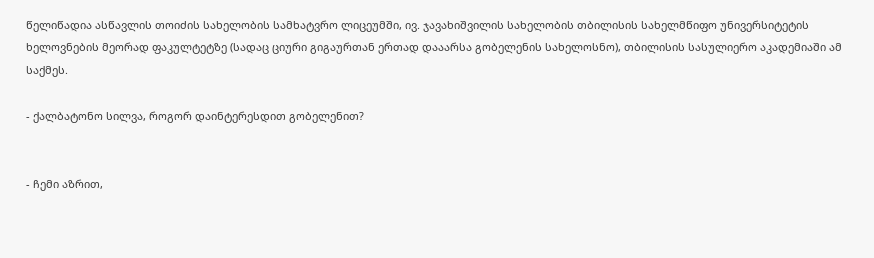წელიწადია ასწავლის თოიძის სახელობის სამხატვრო ლიცეუმში, ივ. ჯავახიშვილის სახელობის თბილისის სახელმწიფო უნივერსიტეტის ხელოვნების მეორად ფაკულტეტზე (სადაც ციური გიგაურთან ერთად დააარსა გობელენის სახელოსნო), თბილისის სასულიერო აკადემიაში ამ საქმეს.

- ქალბატონო სილვა, როგორ დაინტერესდით გობელენით?


- ჩემი აზრით,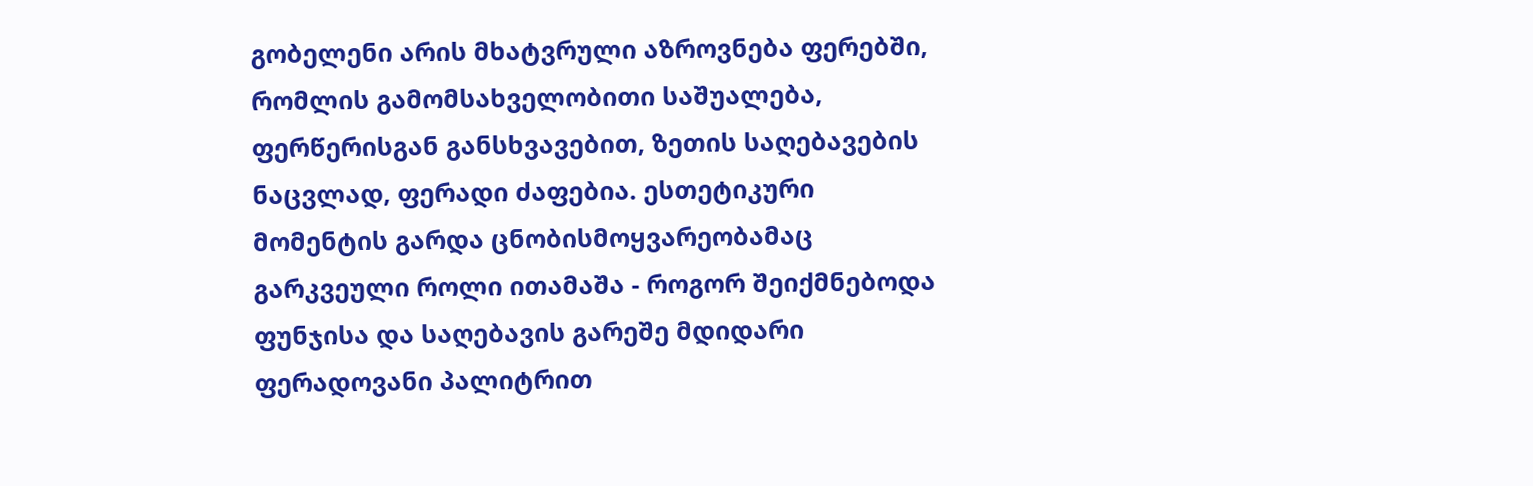გობელენი არის მხატვრული აზროვნება ფერებში, რომლის გამომსახველობითი საშუალება, ფერწერისგან განსხვავებით, ზეთის საღებავების ნაცვლად, ფერადი ძაფებია. ესთეტიკური მომენტის გარდა ცნობისმოყვარეობამაც გარკვეული როლი ითამაშა - როგორ შეიქმნებოდა ფუნჯისა და საღებავის გარეშე მდიდარი ფერადოვანი პალიტრით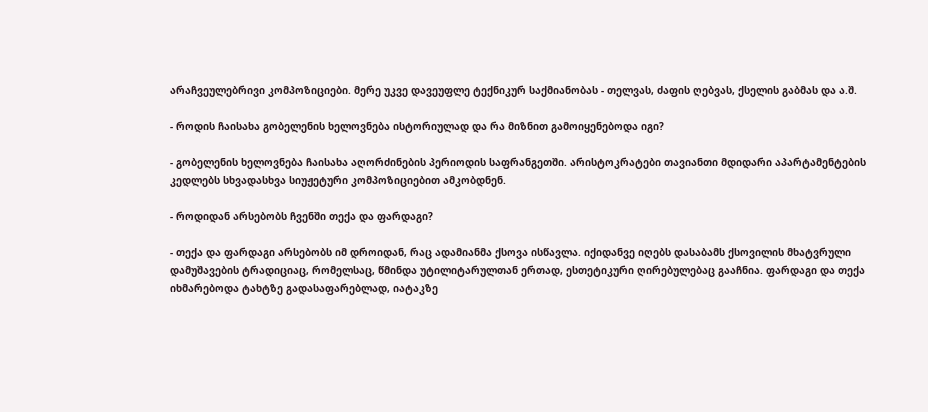არაჩვეულებრივი კომპოზიციები. მერე უკვე დავეუფლე ტექნიკურ საქმიანობას - თელვას, ძაფის ღებვას, ქსელის გაბმას და ა.შ.

- როდის ჩაისახა გობელენის ხელოვნება ისტორიულად და რა მიზნით გამოიყენებოდა იგი?

- გობელენის ხელოვნება ჩაისახა აღორძინების პერიოდის საფრანგეთში. არისტოკრატები თავიანთი მდიდარი აპარტამენტების კედლებს სხვადასხვა სიუჟეტური კომპოზიციებით ამკობდნენ.

- როდიდან არსებობს ჩვენში თექა და ფარდაგი?

- თექა და ფარდაგი არსებობს იმ დროიდან, რაც ადამიანმა ქსოვა ისწავლა. იქიდანვე იღებს დასაბამს ქსოვილის მხატვრული დამუშავების ტრადიციაც, რომელსაც, წმინდა უტილიტარულთან ერთად, ესთეტიკური ღირებულებაც გააჩნია. ფარდაგი და თექა იხმარებოდა ტახტზე გადასაფარებლად, იატაკზე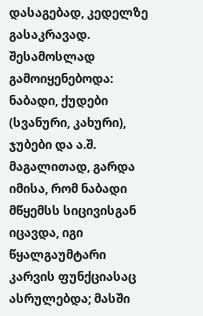დასაგებად, კედელზე გასაკრავად. შესამოსლად გამოიყენებოდა: ნაბადი, ქუდები (სვანური, კახური), ჯუბები და ა.შ. მაგალითად, გარდა იმისა, რომ ნაბადი მწყემსს სიცივისგან იცავდა, იგი წყალგაუმტარი კარვის ფუნქციასაც ასრულებდა; მასში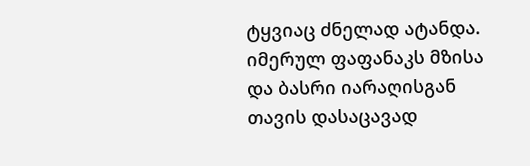ტყვიაც ძნელად ატანდა. იმერულ ფაფანაკს მზისა და ბასრი იარაღისგან თავის დასაცავად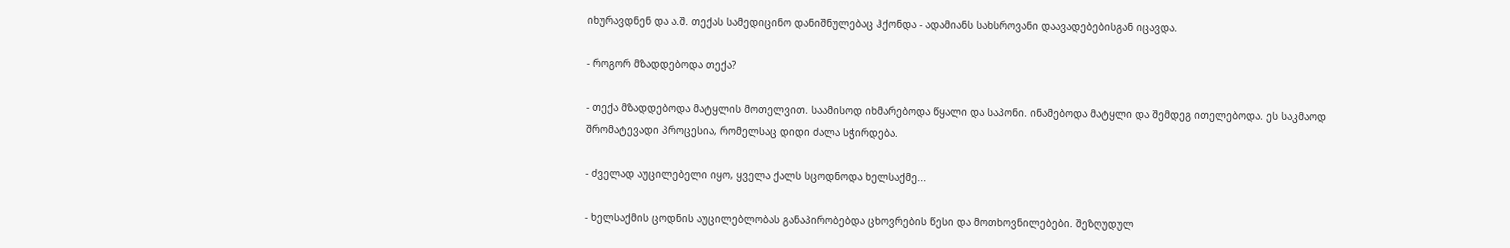იხურავდნენ და ა.შ. თექას სამედიცინო დანიშნულებაც ჰქონდა - ადამიანს სახსროვანი დაავადებებისგან იცავდა.

- როგორ მზადდებოდა თექა?

- თექა მზადდებოდა მატყლის მოთელვით. საამისოდ იხმარებოდა წყალი და საპონი. ინამებოდა მატყლი და შემდეგ ითელებოდა. ეს საკმაოდ შრომატევადი პროცესია, რომელსაც დიდი ძალა სჭირდება.

- ძველად აუცილებელი იყო, ყველა ქალს სცოდნოდა ხელსაქმე...

- ხელსაქმის ცოდნის აუცილებლობას განაპირობებდა ცხოვრების წესი და მოთხოვნილებები. შეზღუდულ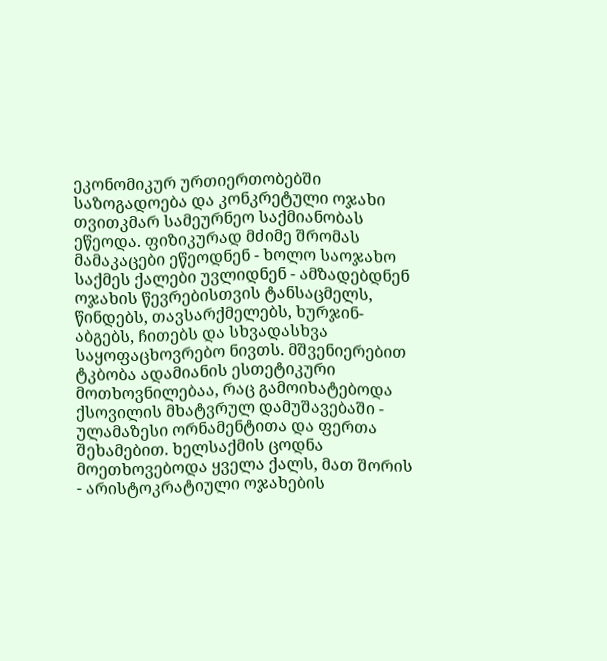ეკონომიკურ ურთიერთობებში საზოგადოება და კონკრეტული ოჯახი თვითკმარ სამეურნეო საქმიანობას ეწეოდა. ფიზიკურად მძიმე შრომას მამაკაცები ეწეოდნენ - ხოლო საოჯახო საქმეს ქალები უვლიდნენ - ამზადებდნენ ოჯახის წევრებისთვის ტანსაცმელს, წინდებს, თავსარქმელებს, ხურჯინ-აბგებს, ჩითებს და სხვადასხვა საყოფაცხოვრებო ნივთს. მშვენიერებით ტკბობა ადამიანის ესთეტიკური მოთხოვნილებაა, რაც გამოიხატებოდა ქსოვილის მხატვრულ დამუშავებაში - ულამაზესი ორნამენტითა და ფერთა შეხამებით. ხელსაქმის ცოდნა მოეთხოვებოდა ყველა ქალს, მათ შორის - არისტოკრატიული ოჯახების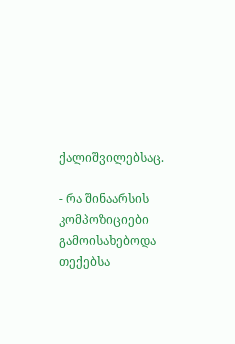ქალიშვილებსაც.

- რა შინაარსის კომპოზიციები გამოისახებოდა თექებსა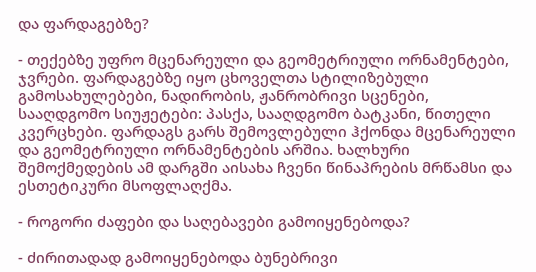და ფარდაგებზე?

- თექებზე უფრო მცენარეული და გეომეტრიული ორნამენტები, ჯვრები. ფარდაგებზე იყო ცხოველთა სტილიზებული გამოსახულებები, ნადირობის, ჟანრობრივი სცენები, სააღდგომო სიუჟეტები: პასქა, სააღდგომო ბატკანი, წითელი კვერცხები. ფარდაგს გარს შემოვლებული ჰქონდა მცენარეული და გეომეტრიული ორნამენტების არშია. ხალხური შემოქმედების ამ დარგში აისახა ჩვენი წინაპრების მრწამსი და ესთეტიკური მსოფლაღქმა.

- როგორი ძაფები და საღებავები გამოიყენებოდა?

- ძირითადად გამოიყენებოდა ბუნებრივი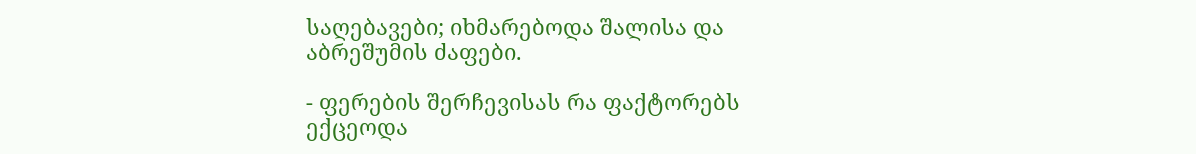საღებავები; იხმარებოდა შალისა და აბრეშუმის ძაფები.

- ფერების შერჩევისას რა ფაქტორებს ექცეოდა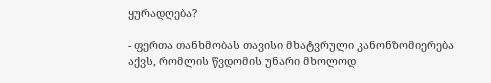ყურადღება?

- ფერთა თანხმობას თავისი მხატვრული კანონზომიერება აქვს, რომლის წვდომის უნარი მხოლოდ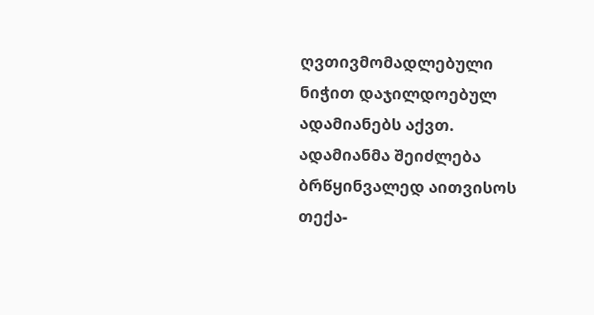ღვთივმომადლებული ნიჭით დაჯილდოებულ ადამიანებს აქვთ. ადამიანმა შეიძლება ბრწყინვალედ აითვისოს თექა-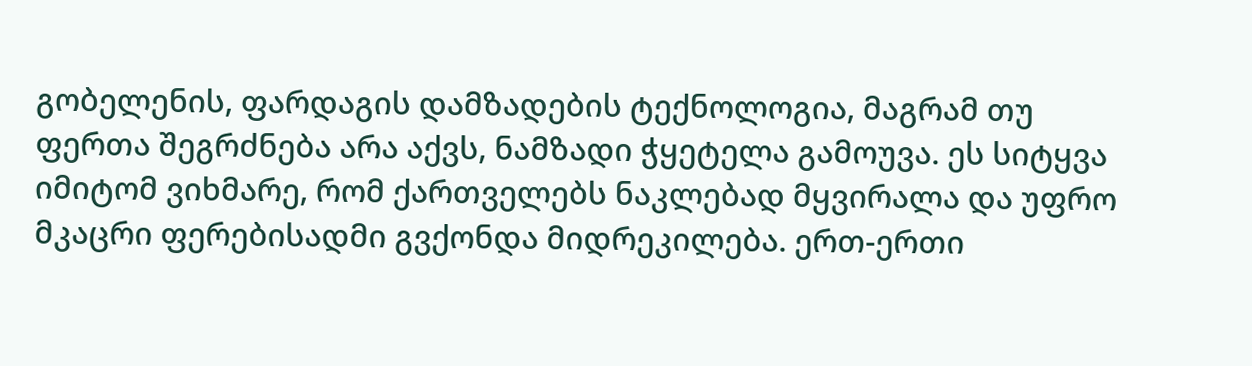გობელენის, ფარდაგის დამზადების ტექნოლოგია, მაგრამ თუ ფერთა შეგრძნება არა აქვს, ნამზადი ჭყეტელა გამოუვა. ეს სიტყვა იმიტომ ვიხმარე, რომ ქართველებს ნაკლებად მყვირალა და უფრო მკაცრი ფერებისადმი გვქონდა მიდრეკილება. ერთ-ერთი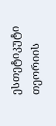ესთეტიკუტი თეორიის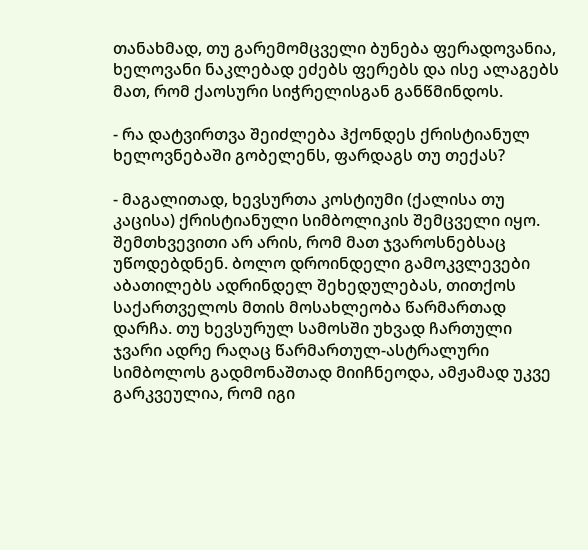თანახმად, თუ გარემომცველი ბუნება ფერადოვანია, ხელოვანი ნაკლებად ეძებს ფერებს და ისე ალაგებს მათ, რომ ქაოსური სიჭრელისგან განწმინდოს.

- რა დატვირთვა შეიძლება ჰქონდეს ქრისტიანულ ხელოვნებაში გობელენს, ფარდაგს თუ თექას?

- მაგალითად, ხევსურთა კოსტიუმი (ქალისა თუ კაცისა) ქრისტიანული სიმბოლიკის შემცველი იყო. შემთხვევითი არ არის, რომ მათ ჯვაროსნებსაც უწოდებდნენ. ბოლო დროინდელი გამოკვლევები აბათილებს ადრინდელ შეხედულებას, თითქოს საქართველოს მთის მოსახლეობა წარმართად დარჩა. თუ ხევსურულ სამოსში უხვად ჩართული ჯვარი ადრე რაღაც წარმართულ-ასტრალური სიმბოლოს გადმონაშთად მიიჩნეოდა, ამჟამად უკვე გარკვეულია, რომ იგი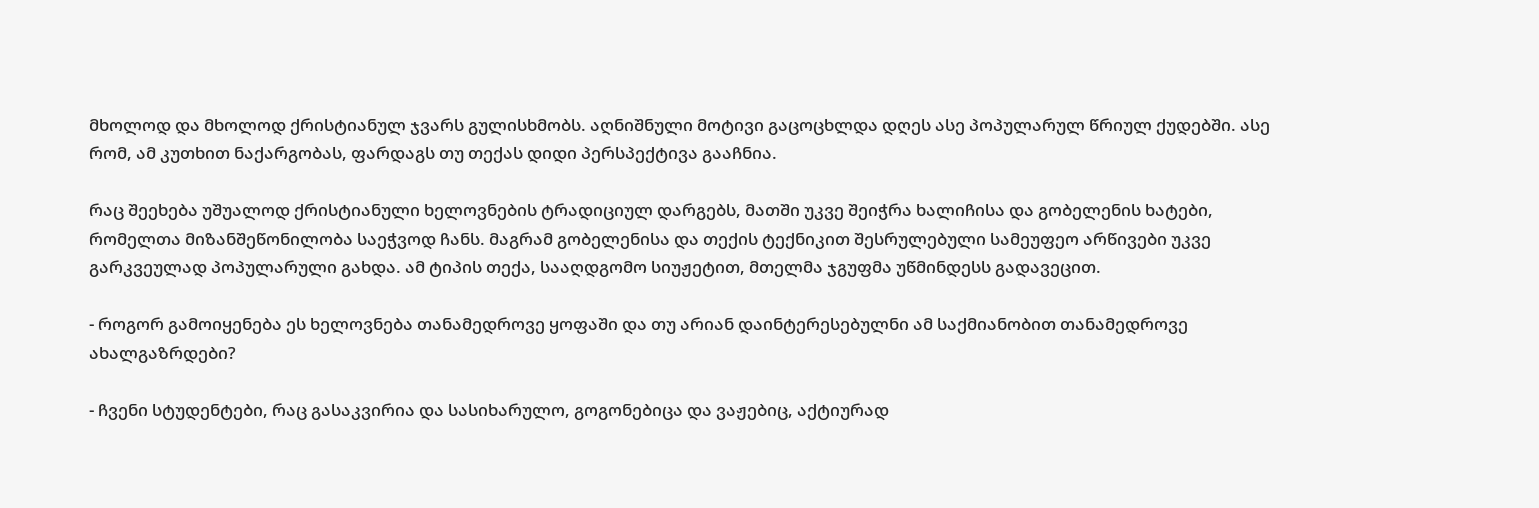მხოლოდ და მხოლოდ ქრისტიანულ ჯვარს გულისხმობს. აღნიშნული მოტივი გაცოცხლდა დღეს ასე პოპულარულ წრიულ ქუდებში. ასე რომ, ამ კუთხით ნაქარგობას, ფარდაგს თუ თექას დიდი პერსპექტივა გააჩნია.

რაც შეეხება უშუალოდ ქრისტიანული ხელოვნების ტრადიციულ დარგებს, მათში უკვე შეიჭრა ხალიჩისა და გობელენის ხატები, რომელთა მიზანშეწონილობა საეჭვოდ ჩანს. მაგრამ გობელენისა და თექის ტექნიკით შესრულებული სამეუფეო არწივები უკვე გარკვეულად პოპულარული გახდა. ამ ტიპის თექა, სააღდგომო სიუჟეტით, მთელმა ჯგუფმა უწმინდესს გადავეცით.

- როგორ გამოიყენება ეს ხელოვნება თანამედროვე ყოფაში და თუ არიან დაინტერესებულნი ამ საქმიანობით თანამედროვე ახალგაზრდები?

- ჩვენი სტუდენტები, რაც გასაკვირია და სასიხარულო, გოგონებიცა და ვაჟებიც, აქტიურად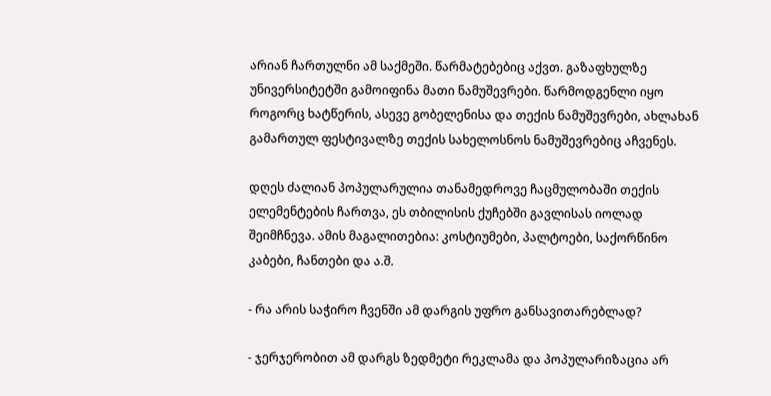არიან ჩართულნი ამ საქმეში. წარმატებებიც აქვთ. გაზაფხულზე უნივერსიტეტში გამოიფინა მათი ნამუშევრები. წარმოდგენლი იყო როგორც ხატწერის, ასევე გობელენისა და თექის ნამუშევრები, ახლახან გამართულ ფესტივალზე თექის სახელოსნოს ნამუშევრებიც აჩვენეს.

დღეს ძალიან პოპულარულია თანამედროვე ჩაცმულობაში თექის ელემენტების ჩართვა, ეს თბილისის ქუჩებში გავლისას იოლად შეიმჩნევა. ამის მაგალითებია: კოსტიუმები, პალტოები, საქორწინო კაბები, ჩანთები და ა.შ.

- რა არის საჭირო ჩვენში ამ დარგის უფრო განსავითარებლად?

- ჯერჯერობით ამ დარგს ზედმეტი რეკლამა და პოპულარიზაცია არ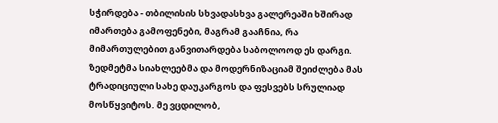სჭირდება - თბილისის სხვადასხვა გალერეაში ხშირად იმართება გამოფენები, მაგრამ გააჩნია, რა მიმართულებით განვითარდება საბოლოოდ ეს დარგი. ზედმეტმა სიახლეებმა და მოდერნიზაციამ შეიძლება მას ტრადიციული სახე დაუკარგოს და ფესვებს სრულიად მოსწყვიტოს. მე ვცდილობ,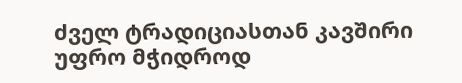ძველ ტრადიციასთან კავშირი უფრო მჭიდროდ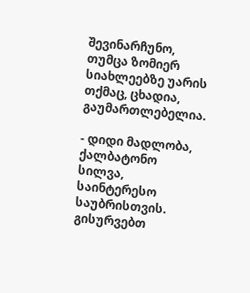შევინარჩუნო, თუმცა ზომიერ სიახლეებზე უარის თქმაც, ცხადია, გაუმართლებელია.

- დიდი მადლობა, ქალბატონო სილვა, საინტერესო საუბრისთვის. გისურვებთ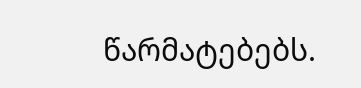წარმატებებს.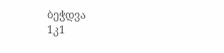ბეჭდვა
1კ1